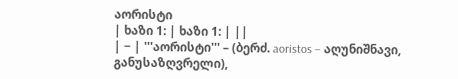აორისტი
| ხაზი 1: | ხაზი 1: | ||
| − | '''აორისტი''' – (ბერძ. aoristos – აღუნიშნავი, განუსაზღვრელი),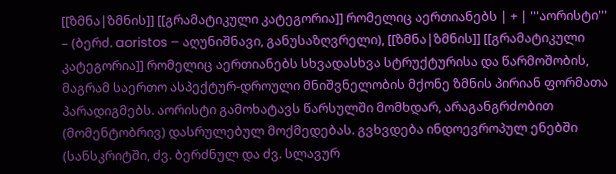[[ზმნა|ზმნის]] [[გრამატიკული კატეგორია]] რომელიც აერთიანებს | + | '''აორისტი''' – (ბერძ. aoristos – აღუნიშნავი, განუსაზღვრელი), [[ზმნა|ზმნის]] [[გრამატიკული კატეგორია]] რომელიც აერთიანებს სხვადასხვა სტრუქტურისა და წარმოშობის, მაგრამ საერთო ასპექტურ-დროული მნიშვნელობის მქონე ზმნის პირიან ფორმათა პარადიგმებს. აორისტი გამოხატავს წარსულში მომხდარ, არაგანგრძობით (მომენტობრივ) დასრულებულ მოქმედებას. გვხვდება ინდოევროპულ ენებში (სანსკრიტში, ძვ. ბერძნულ და ძვ. სლავურ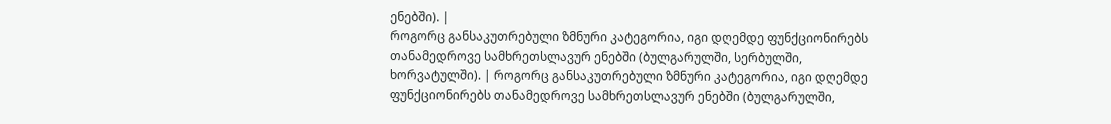ენებში). |
როგორც განსაკუთრებული ზმნური კატეგორია, იგი დღემდე ფუნქციონირებს თანამედროვე სამხრეთსლავურ ენებში (ბულგარულში, სერბულში, ხორვატულში). | როგორც განსაკუთრებული ზმნური კატეგორია, იგი დღემდე ფუნქციონირებს თანამედროვე სამხრეთსლავურ ენებში (ბულგარულში,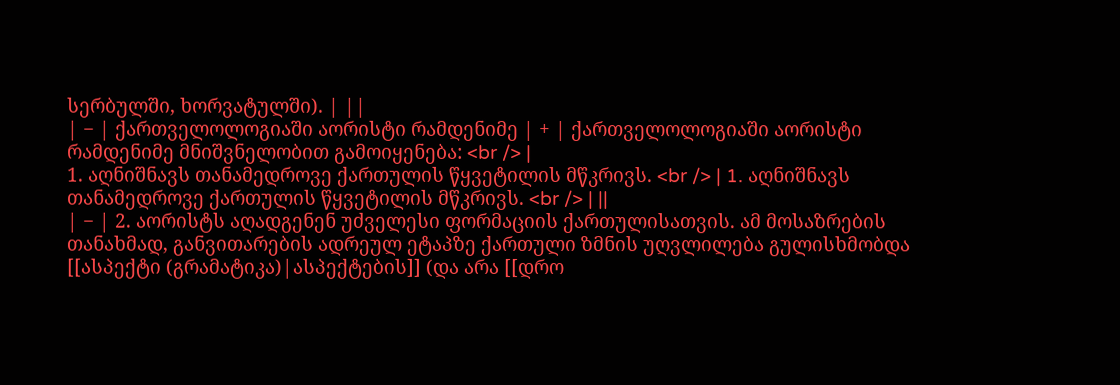სერბულში, ხორვატულში). | ||
| − | ქართველოლოგიაში აორისტი რამდენიმე | + | ქართველოლოგიაში აორისტი რამდენიმე მნიშვნელობით გამოიყენება: <br /> |
1. აღნიშნავს თანამედროვე ქართულის წყვეტილის მწკრივს. <br /> | 1. აღნიშნავს თანამედროვე ქართულის წყვეტილის მწკრივს. <br /> | ||
| − | 2. აორისტს აღადგენენ უძველესი ფორმაციის ქართულისათვის. ამ მოსაზრების თანახმად, განვითარების ადრეულ ეტაპზე ქართული ზმნის უღვლილება გულისხმობდა [[ასპექტი (გრამატიკა)|ასპექტების]] (და არა [[დრო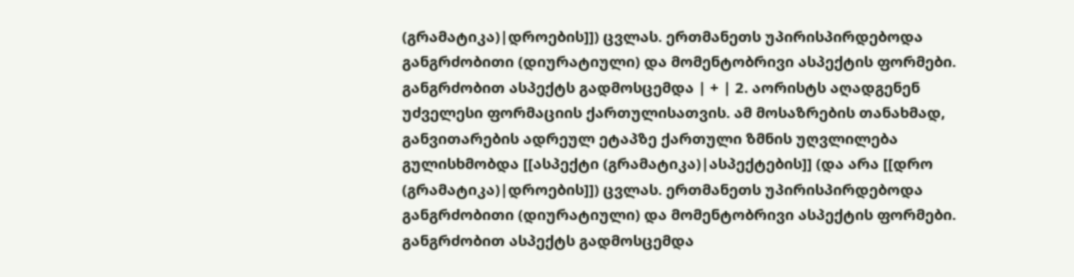(გრამატიკა)|დროების]]) ცვლას. ერთმანეთს უპირისპირდებოდა განგრძობითი (დიურატიული) და მომენტობრივი ასპექტის ფორმები. განგრძობით ასპექტს გადმოსცემდა | + | 2. აორისტს აღადგენენ უძველესი ფორმაციის ქართულისათვის. ამ მოსაზრების თანახმად, განვითარების ადრეულ ეტაპზე ქართული ზმნის უღვლილება გულისხმობდა [[ასპექტი (გრამატიკა)|ასპექტების]] (და არა [[დრო (გრამატიკა)|დროების]]) ცვლას. ერთმანეთს უპირისპირდებოდა განგრძობითი (დიურატიული) და მომენტობრივი ასპექტის ფორმები. განგრძობით ასპექტს გადმოსცემდა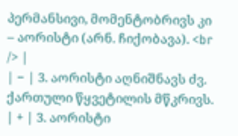პერმანსივი, მომენტობრივს კი – აორისტი (არნ. ჩიქობავა). <br /> |
| − | 3. აორისტი აღნიშნავს ძვ. ქართული წყვეტილის მწკრივს. | + | 3. აორისტი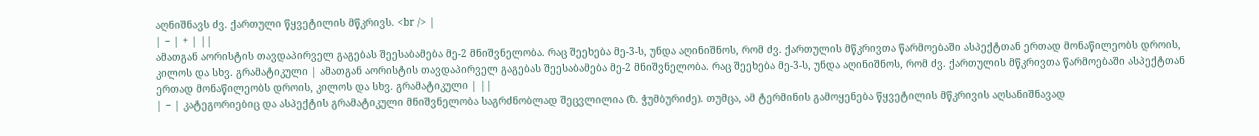აღნიშნავს ძვ. ქართული წყვეტილის მწკრივს. <br /> |
| − | + | ||
ამათგან აორისტის თავდაპირველ გაგებას შეესაბამება მე-2 მნიშვნელობა. რაც შეეხება მე-3-ს, უნდა აღინიშნოს, რომ ძვ. ქართულის მწკრივთა წარმოებაში ასპექტთან ერთად მონაწილეობს დროის, კილოს და სხვ. გრამატიკული | ამათგან აორისტის თავდაპირველ გაგებას შეესაბამება მე-2 მნიშვნელობა. რაც შეეხება მე-3-ს, უნდა აღინიშნოს, რომ ძვ. ქართულის მწკრივთა წარმოებაში ასპექტთან ერთად მონაწილეობს დროის, კილოს და სხვ. გრამატიკული | ||
| − | კატეგორიებიც და ასპექტის გრამატიკული მნიშვნელობა საგრძნობლად შეცვლილია (ზ. ჭუმბურიძე). თუმცა, ამ ტერმინის გამოყენება წყვეტილის მწკრივის აღსანიშნავად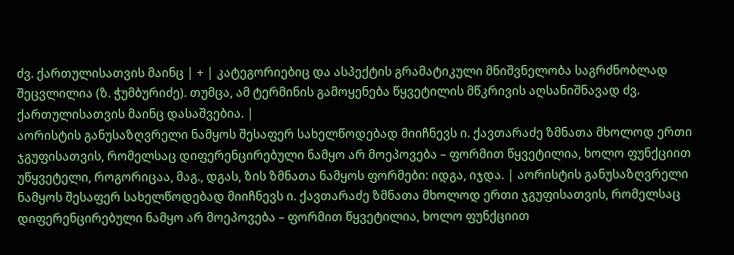ძვ. ქართულისათვის მაინც | + | კატეგორიებიც და ასპექტის გრამატიკული მნიშვნელობა საგრძნობლად შეცვლილია (ზ. ჭუმბურიძე). თუმცა, ამ ტერმინის გამოყენება წყვეტილის მწკრივის აღსანიშნავად ძვ. ქართულისათვის მაინც დასაშვებია. |
აორისტის განუსაზღვრელი ნამყოს შესაფერ სახელწოდებად მიიჩნევს ი. ქავთარაძე ზმნათა მხოლოდ ერთი ჯგუფისათვის, რომელსაც დიფერენცირებული ნამყო არ მოეპოვება – ფორმით წყვეტილია, ხოლო ფუნქციით უწყვეტელი, როგორიცაა, მაგ., დგას, ზის ზმნათა ნამყოს ფორმები: იდგა, იჯდა. | აორისტის განუსაზღვრელი ნამყოს შესაფერ სახელწოდებად მიიჩნევს ი. ქავთარაძე ზმნათა მხოლოდ ერთი ჯგუფისათვის, რომელსაც დიფერენცირებული ნამყო არ მოეპოვება – ფორმით წყვეტილია, ხოლო ფუნქციით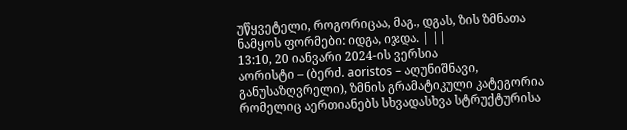უწყვეტელი, როგორიცაა, მაგ., დგას, ზის ზმნათა ნამყოს ფორმები: იდგა, იჯდა. | ||
13:10, 20 იანვარი 2024-ის ვერსია
აორისტი – (ბერძ. aoristos – აღუნიშნავი, განუსაზღვრელი), ზმნის გრამატიკული კატეგორია რომელიც აერთიანებს სხვადასხვა სტრუქტურისა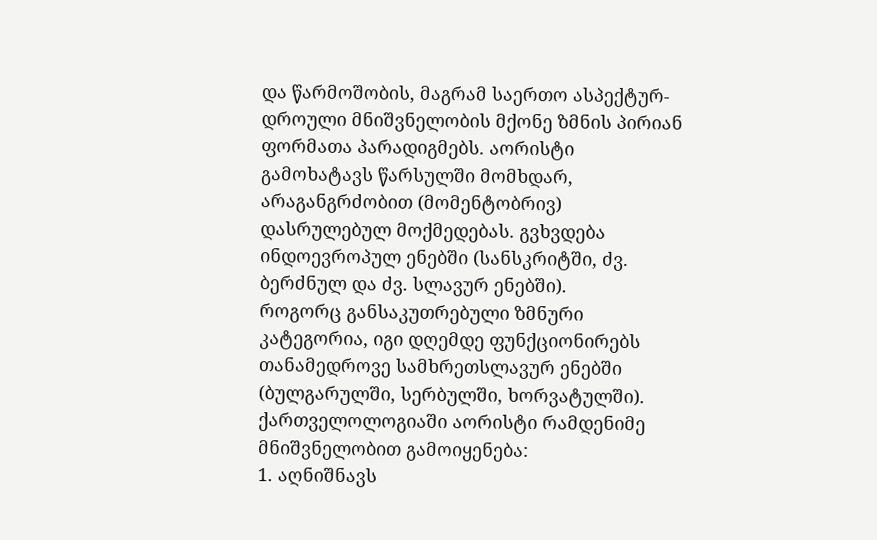და წარმოშობის, მაგრამ საერთო ასპექტურ-დროული მნიშვნელობის მქონე ზმნის პირიან ფორმათა პარადიგმებს. აორისტი გამოხატავს წარსულში მომხდარ, არაგანგრძობით (მომენტობრივ) დასრულებულ მოქმედებას. გვხვდება ინდოევროპულ ენებში (სანსკრიტში, ძვ. ბერძნულ და ძვ. სლავურ ენებში).
როგორც განსაკუთრებული ზმნური კატეგორია, იგი დღემდე ფუნქციონირებს თანამედროვე სამხრეთსლავურ ენებში (ბულგარულში, სერბულში, ხორვატულში).
ქართველოლოგიაში აორისტი რამდენიმე მნიშვნელობით გამოიყენება:
1. აღნიშნავს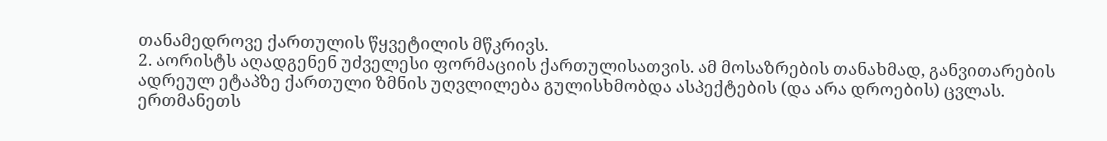თანამედროვე ქართულის წყვეტილის მწკრივს.
2. აორისტს აღადგენენ უძველესი ფორმაციის ქართულისათვის. ამ მოსაზრების თანახმად, განვითარების ადრეულ ეტაპზე ქართული ზმნის უღვლილება გულისხმობდა ასპექტების (და არა დროების) ცვლას. ერთმანეთს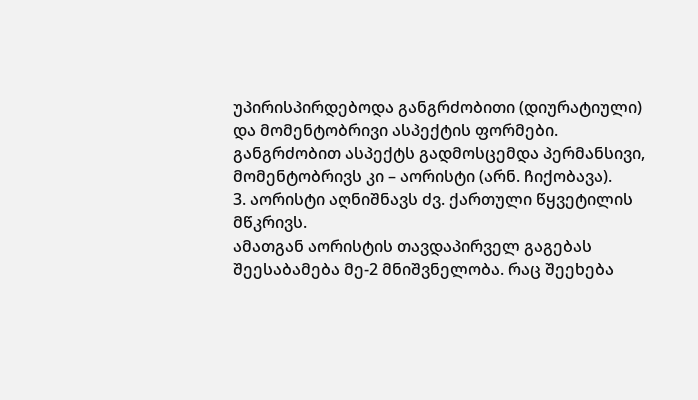უპირისპირდებოდა განგრძობითი (დიურატიული) და მომენტობრივი ასპექტის ფორმები. განგრძობით ასპექტს გადმოსცემდა პერმანსივი, მომენტობრივს კი – აორისტი (არნ. ჩიქობავა).
3. აორისტი აღნიშნავს ძვ. ქართული წყვეტილის მწკრივს.
ამათგან აორისტის თავდაპირველ გაგებას შეესაბამება მე-2 მნიშვნელობა. რაც შეეხება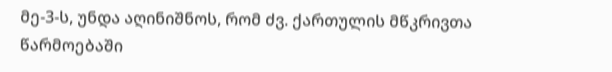მე-3-ს, უნდა აღინიშნოს, რომ ძვ. ქართულის მწკრივთა წარმოებაში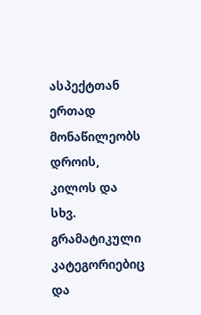ასპექტთან ერთად მონაწილეობს დროის, კილოს და სხვ. გრამატიკული
კატეგორიებიც და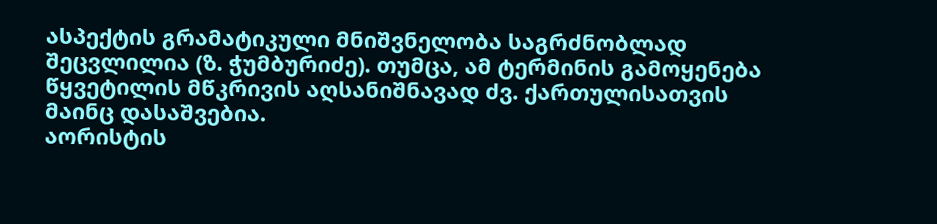ასპექტის გრამატიკული მნიშვნელობა საგრძნობლად შეცვლილია (ზ. ჭუმბურიძე). თუმცა, ამ ტერმინის გამოყენება წყვეტილის მწკრივის აღსანიშნავად ძვ. ქართულისათვის მაინც დასაშვებია.
აორისტის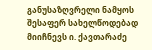განუსაზღვრელი ნამყოს შესაფერ სახელწოდებად მიიჩნევს ი. ქავთარაძე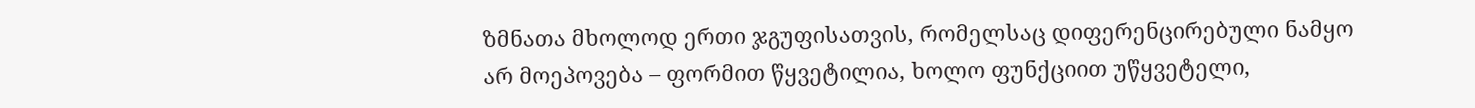ზმნათა მხოლოდ ერთი ჯგუფისათვის, რომელსაც დიფერენცირებული ნამყო არ მოეპოვება – ფორმით წყვეტილია, ხოლო ფუნქციით უწყვეტელი,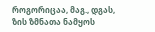როგორიცაა, მაგ., დგას, ზის ზმნათა ნამყოს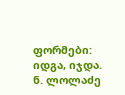ფორმები: იდგა, იჯდა.
ნ. ლოლაძე